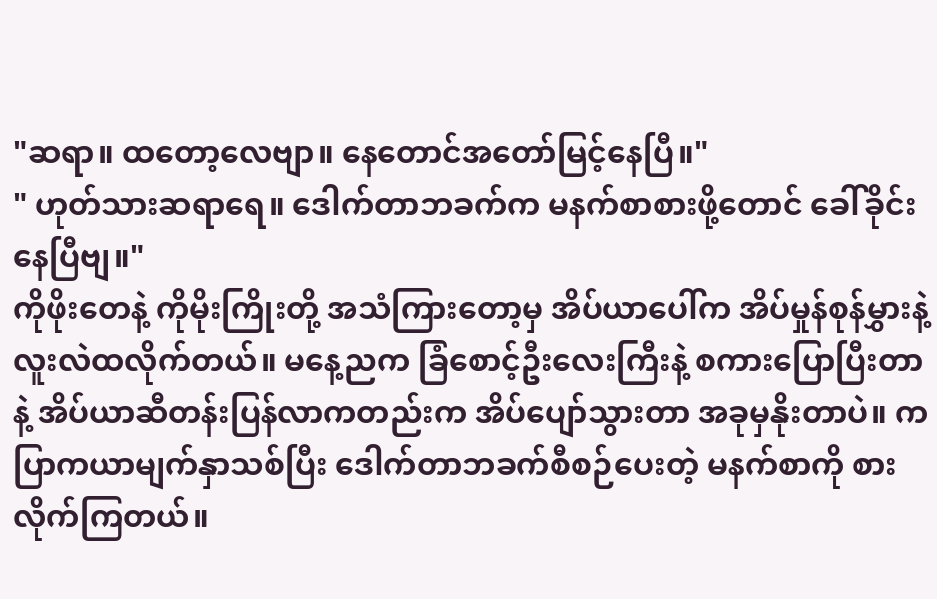"ဆရာ။ ထတော့လေဗျာ။ နေတောင်အတော်မြင့်နေပြီ။"
" ဟုတ်သားဆရာရေ။ ဒေါက်တာဘခက်က မနက်စာစားဖို့တောင် ခေါ်ခိုင်းနေပြီဗျ။"
ကိုဖိုးတေနဲ့ ကိုမိုးကြိုးတို့ အသံကြားတော့မှ အိပ်ယာပေါ်က အိပ်မှုန်စုန်မွှားနဲ့လူးလဲထလိုက်တယ်။ မနေ့ညက ခြံစောင့်ဦးလေးကြီးနဲ့ စကားပြောပြီးတာနဲ့ အိပ်ယာဆီတန်းပြန်လာကတည်းက အိပ်ပျော်သွားတာ အခုမှနိုးတာပဲ။ ကပြာကယာမျက်နှာသစ်ပြီး ဒေါက်တာဘခက်စီစဉ်ပေးတဲ့ မနက်စာကို စားလိုက်ကြတယ်။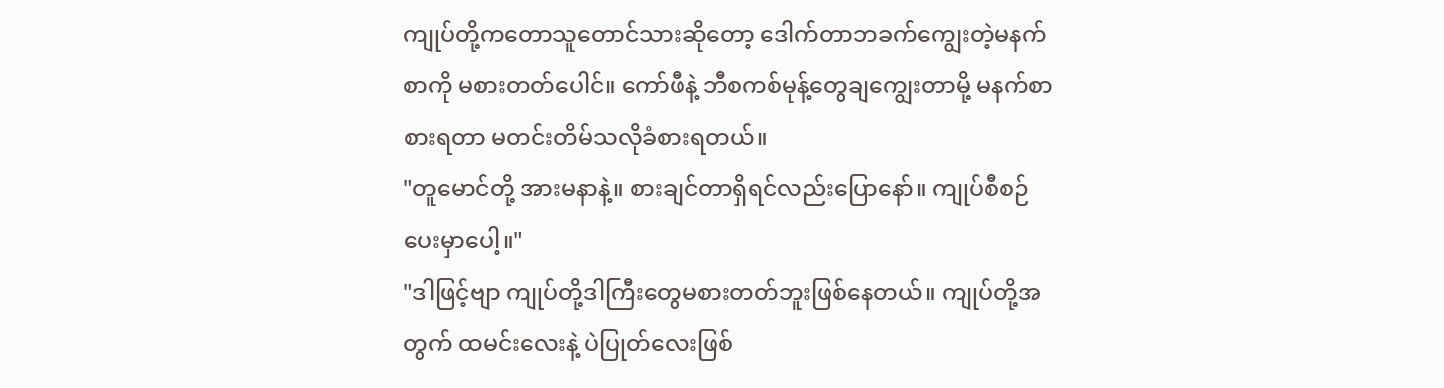ကျုပ်တို့ကတောသူတောင်သားဆိုတော့ ဒေါက်တာဘခက်ကျွေးတဲ့မနက်စာကို မစားတတ်ပေါင်။ ကော်ဖီနဲ့ ဘီစကစ်မုန့်တွေချကျွေးတာမို့ မနက်စာစားရတာ မတင်းတိမ်သလိုခံစားရတယ်။
"တူမောင်တို့ အားမနာနဲ့။ စားချင်တာရှိရင်လည်းပြောနော်။ ကျုပ်စီစဉ်ပေးမှာပေါ့။"
"ဒါဖြင့်ဗျာ ကျုပ်တို့ဒါကြီးတွေမစားတတ်ဘူးဖြစ်နေတယ်။ ကျုပ်တို့အတွက် ထမင်းလေးနဲ့ ပဲပြုတ်လေးဖြစ်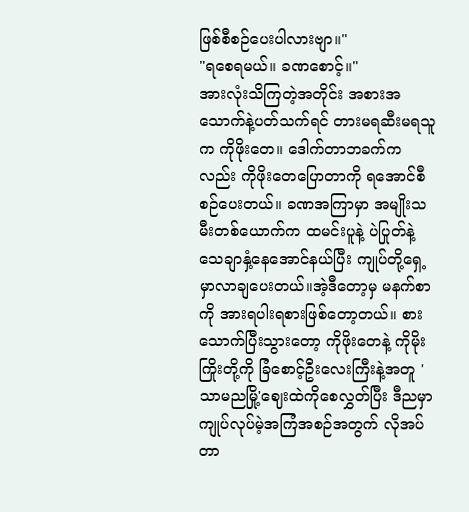ဖြစ်စီစဉ်ပေးပါလားဗျာ။"
"ရစေရမယ်။ ခဏစောင့်။"
အားလုံးသိကြတဲ့အတိုင်း အစားအသောက်နဲ့ပတ်သက်ရင် တားမရဆီးမရသူက ကိုဖိုးတေ။ ဒေါက်တာဘခက်ကလည်း ကိုဖိုးတေပြောတာကို ရအောင်စီစဉ်ပေးတယ်။ ခဏအကြာမှာ အမျိုးသမီးတစ်ယောက်က ထမင်းပူနဲ့ ပဲပြုတ်နဲ့ သေချာနှံ့နေအောင်နယ်ပြီး ကျုပ်တို့ရှေ့မှာလာချပေးတယ်။အဲ့ဒီတော့မှ မနက်စာကို အားရပါးရစားဖြစ်တော့တယ်။ စားသောက်ပြီးသွားတော့ ကိုဖိုးတေနဲ့ ကိုမိုးကြိုးတို့ကို ခြံစောင့်ဦးလေးကြီးနဲ့အတူ 'သာမညမြို့'ဈေးထဲကိုစေလွှတ်ပြီး ဒီညမှာကျုပ်လုပ်မဲ့အကြံအစဉ်အတွက် လိုအပ်တာ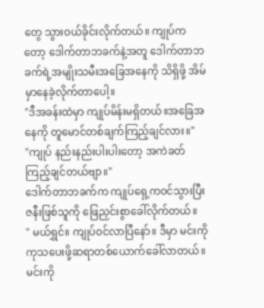တွေ သွားဝယ်ခိုင်းလိုက်တယ်။ ကျုပ်ကတော့ ဒေါက်တာဘခက်နဲ့အတူ ဒေါက်တာဘခက်ရဲ့အမျိုးသမီးအခြေအနေကို သိရှိဖို့ အိမ်မှာနေခဲ့လိုက်တာပေါ့။
"ဒီအခန်းထဲမှာ ကျုပ်မိန်းမရှိတယ်။အခြေအနေကို တူမောင်တစ်ချက်ကြည့်ချင်လား။"
"ကျုပ် နည်းနည်းပါးပါးတော့ အကဲခတ်ကြည့်ချင်တယ်ဗျာ။"
ဒေါက်တာဘခက်က ကျုပ်ရှေ့ကဝင်သွားပြီး ဇနီးဖြစ်သူကို ဖြေညှင်းစွာခေါ်လိုက်တယ်။
" မယ်ရွှင်။ ကျုပ်ဝင်လာပြီနော်။ ဒီမှာ မင်းကိုကုသပေးဖို့ဆရာတစ်ယောက်ခေါ်လာတယ်။မင်းကို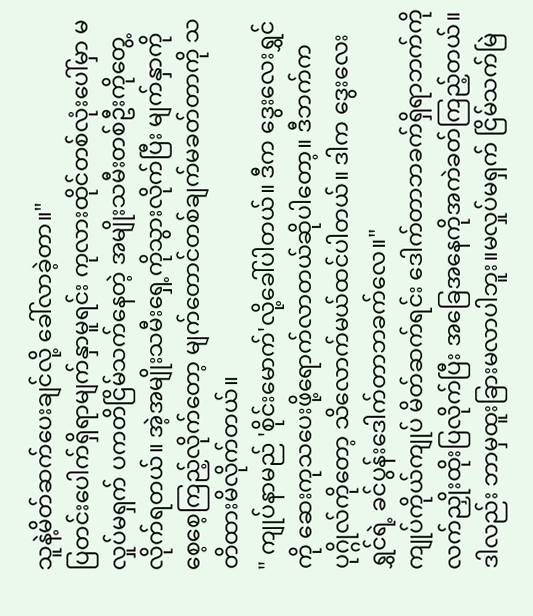သူနဲ့မိတ်ဆက်ပေးချင်လို့ ခေါ်လာခဲ့တာ။"
ပြတင်းပေါက်ရှိရာမျက်နှာမူရင်း ကုလားထိုင်တစ်လုံးပေါ်မှာ မလှုပ်မရှက် ပကတိငြိမ်သက်နေတဲ့ အမျိုးသမီးတစ်ဦးကိုတွေ့လိုက်ရတယ်။ အဲ့အမျိုးသမီးရှေ့ကိုသွားလိုက်ပြီး မျက်နှာကိုစေ့စေ့ကြည့်လိုက်တော့ မျက်တောင်တစ်ချက်မခတ်တာကို သတိထားမိလိုက်တယ်။
" ကျုပ်နာမည် 'စိုင်းမောက်'လို့ခေါ်ပါတယ်။ ဒီက ဒွေးလေးရွှင်ကို ဆေးကုသပေးဖို့ရောက်လာတယ်ဆိုပါတော့။ ဒီဘက်ကပုဂ္ဂိုလ်ကိုတော့ သိလောက်မယ်ထင်ပါတယ်။ ဒါက ဒွေးလေးရွှင်ရဲ့ ခင်ပွန်းဒေါက်တာဘခက်လေ။"
ကျုပ်ကိုယ်ကျုပ် မိတ်ဆက်ရင်း ဒေါက်တာဘခက်ရှိရာဘက်ကိုလက်ညှိုးထိုးပြလိုက်ပြီး အခြေအနေကိုအကဲခတ်ကြည့်တယ်။ ဒါလည်း ဘာမှထူးခြားမလာပါဘူး။မလှုပ်မရှက် ငြိမ်သက်မြဲ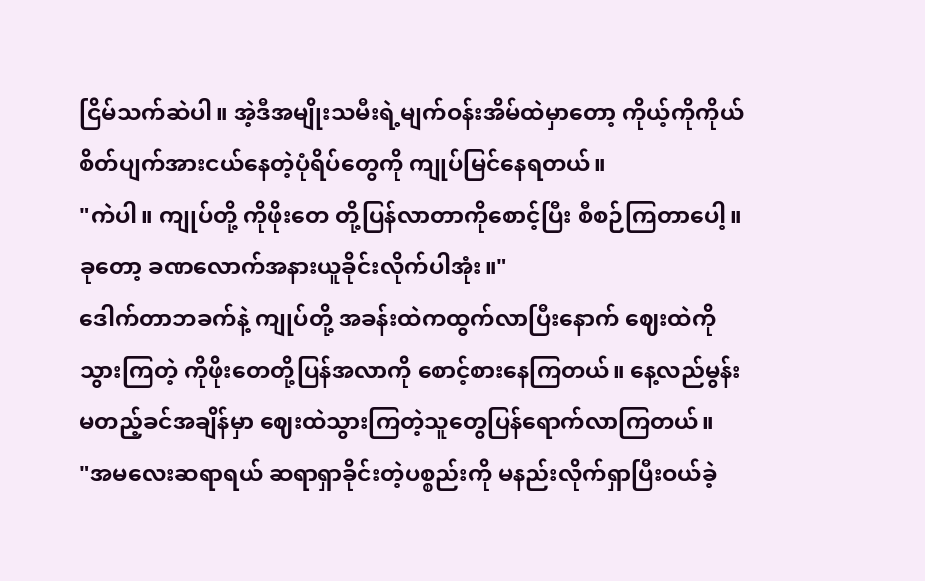ငြိမ်သက်ဆဲပါ။ အဲ့ဒီအမျိုးသမီးရဲ့မျက်ဝန်းအိမ်ထဲမှာတော့ ကိုယ့်ကိုကိုယ် စိတ်ပျက်အားငယ်နေတဲ့ပုံရိပ်တွေကို ကျုပ်မြင်နေရတယ်။
"ကဲပါ။ ကျုပ်တို့ ကိုဖိုးတေ တို့ပြန်လာတာကိုစောင့်ပြီး စီစဉ်ကြတာပေါ့။ ခုတော့ ခဏလောက်အနားယူခိုင်းလိုက်ပါအုံး။"
ဒေါက်တာဘခက်နဲ့ ကျုပ်တို့ အခန်းထဲကထွက်လာပြီးနောက် ဈေးထဲကိုသွားကြတဲ့ ကိုဖိုးတေတို့ပြန်အလာကို စောင့်စားနေကြတယ်။ နေ့လည်မွန်းမတည့်ခင်အချိန်မှာ ဈေးထဲသွားကြတဲ့သူတွေပြန်ရောက်လာကြတယ်။
"အမလေးဆရာရယ် ဆရာရှာခိုင်းတဲ့ပစ္စည်းကို မနည်းလိုက်ရှာပြီးဝယ်ခဲ့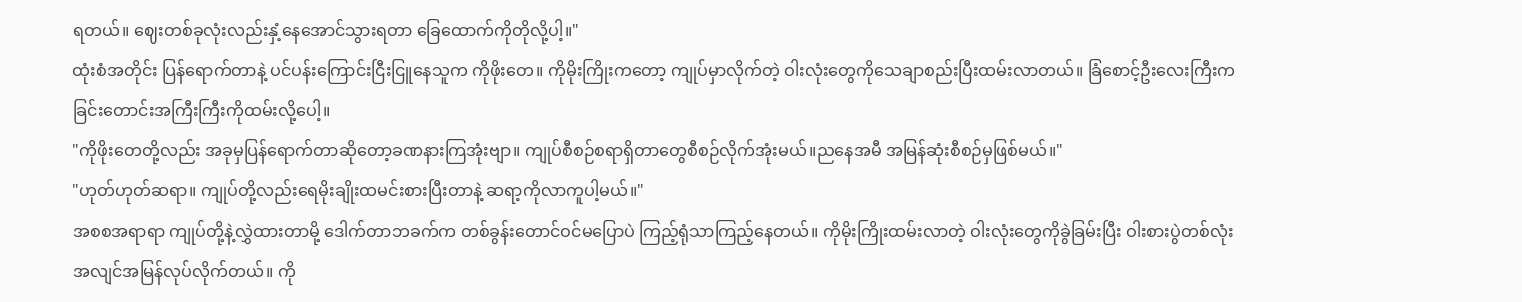ရတယ်။ ဈေးတစ်ခုလုံးလည်းနှံ့နေအောင်သွားရတာ ခြေထောက်ကိုတိုလို့ပါ့။"
ထုံးစံအတိုင်း ပြန်ရောက်တာနဲ့ ပင်ပန်းကြောင်းငြီးငြူနေသူက ကိုဖိုးတေ။ ကိုမိုးကြိုးကတော့ ကျုပ်မှာလိုက်တဲ့ ဝါးလုံးတွေကိုသေချာစည်းပြီးထမ်းလာတယ်။ ခြံစောင့်ဦးလေးကြီးက ခြင်းတောင်းအကြီးကြီးကိုထမ်းလို့ပေါ့။
"ကိုဖိုးတေတို့လည်း အခုမှပြန်ရောက်တာဆိုတော့ခဏနားကြအုံးဗျာ။ ကျုပ်စီစဉ်စရာရှိတာတွေစီစဉ်လိုက်အုံးမယ်။ညနေအမီ အမြန်ဆုံးစီစဉ်မှဖြစ်မယ်။"
"ဟုတ်ဟုတ်ဆရာ။ ကျုပ်တို့လည်းရေမိုးချိုးထမင်းစားပြီးတာနဲ့ ဆရာ့ကိုလာကူပါ့မယ်။"
အစစအရာရာ ကျုပ်တို့နဲ့လွှဲထားတာမို့ ဒေါက်တာဘခက်က တစ်ခွန်းတောင်ဝင်မပြောပဲ ကြည့်ရုံသာကြည့်နေတယ်။ ကိုမိုးကြိုးထမ်းလာတဲ့ ဝါးလုံးတွေကိုခွဲခြမ်းပြီး ဝါးစားပွဲတစ်လုံး အလျင်အမြန်လုပ်လိုက်တယ်။ ကို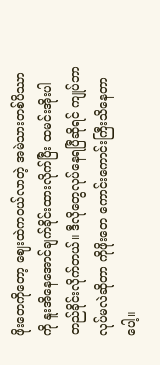ဖိုးတေကိုတော့ ဈေးထဲကဝယ်လာတဲ့ အမဲသားတစ်ပိဿာကို နူးအိနေအောင်ချက်ခိုင်းထားလိုက်ပြီး ထမင်းအိုးပါတည်ခိုင်းလိုက်တယ်။ ဒီလိုတွေလုပ်နေရပြီဆိုရင် ကျုပ်ဘာလုပ်မလဲဆိုတာ ကိုဖိုးတေ ကောင်းကောင်းကြီးသိနေတာပေါ့။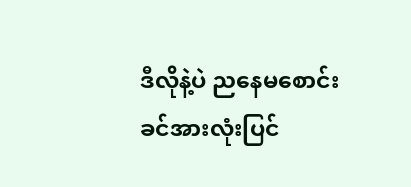ဒီလိုနဲ့ပဲ ညနေမစောင်းခင်အားလုံးပြင်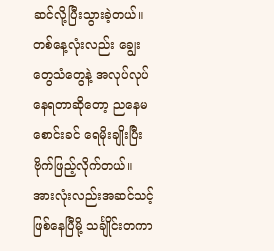ဆင်လို့ပြီးသွားခဲ့တယ်။ တစ်နေ့လုံးလည်း ချွေးတွေသံတွေနဲ့ အလုပ်လုပ်နေရတာဆိုတော့ ညနေမစောင်းခင် ရေမိုးချိုးပြီး ဗိုက်ဖြည့်လိုက်တယ်။ အားလုံးလည်းအဆင်သင့်ဖြစ်နေပြီမို့ သင်္ချိုင်းတကာ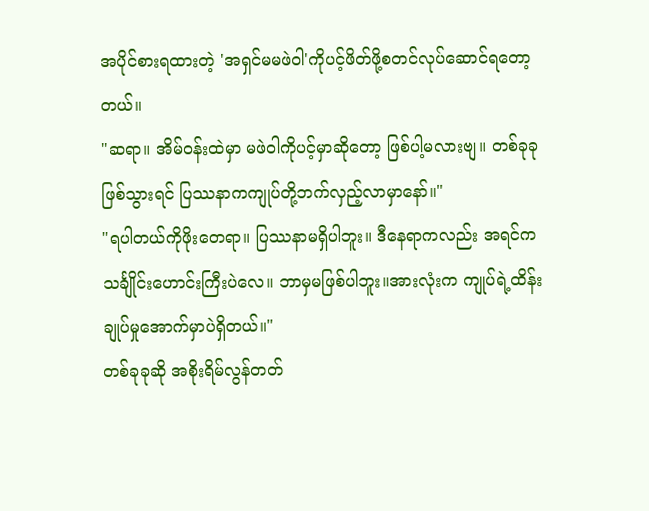အပိုင်စားရထားတဲ့ 'အရှင်မမဖဲဝါ'ကိုပင့်ဖိတ်ဖို့စတင်လုပ်ဆောင်ရတော့တယ်။
"ဆရာ။ အိမ်ဝန်းထဲမှာ မဖဲဝါကိုပင့်မှာဆိုတော့ ဖြစ်ပါ့မလားဗျ။ တစ်ခုခုဖြစ်သွားရင် ပြဿနာကကျုပ်တို့ဘက်လှည့်လာမှာနော်။"
"ရပါတယ်ကိုဖိုးတေရာ။ ပြဿနာမရှိပါဘူး။ ဒီနေရာကလည်း အရင်က သင်္ချိုင်းဟောင်းကြီးပဲလေ။ ဘာမှမဖြစ်ပါဘူး။အားလုံးက ကျုပ်ရဲ့ထိန်းချုပ်မှုအောက်မှာပဲရှိတယ်။"
တစ်ခုခုဆို အစိုးရိမ်လွန်တတ်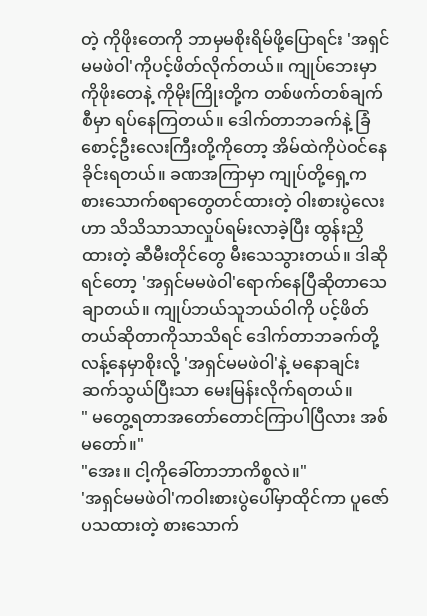တဲ့ ကိုဖိုးတေကို ဘာမှမစိုးရိမ်ဖို့ပြောရင်း 'အရှင်မမဖဲဝါ'ကိုပင့်ဖိတ်လိုက်တယ်။ ကျုပ်ဘေးမှာ ကိုဖိုးတေနဲ့ ကိုမိုးကြိုးတို့က တစ်ဖက်တစ်ချက်စီမှာ ရပ်နေကြတယ်။ ဒေါက်တာဘခက်နဲ့ ခြံစောင့်ဦးလေးကြီးတို့ကိုတော့ အိမ်ထဲကိုပဲဝင်နေခိုင်းရတယ်။ ခဏအကြာမှာ ကျုပ်တို့ရှေ့က စားသောက်စရာတွေတင်ထားတဲ့ ဝါးစားပွဲလေးဟာ သိသိသာသာလှုပ်ရမ်းလာခဲ့ပြီး ထွန်းညှိထားတဲ့ ဆီမီးတိုင်တွေ မီးသေသွားတယ်။ ဒါဆိုရင်တော့ 'အရှင်မမဖဲဝါ'ရောက်နေပြီဆိုတာသေချာတယ်။ ကျုပ်ဘယ်သူဘယ်ဝါကို ပင့်ဖိတ်တယ်ဆိုတာကိုသာသိရင် ဒေါက်တာဘခက်တို့ လန့်နေမှာစိုးလို့ 'အရှင်မမဖဲဝါ'နဲ့ မနောချင်းဆက်သွယ်ပြီးသာ မေးမြန်းလိုက်ရတယ်။
" မတွေ့ရတာအတော်တောင်ကြာပါပြီလား အစ်မတော်။"
"အေး။ ငါ့ကိုခေါ်တာဘာကိစ္စလဲ။"
'အရှင်မမဖဲဝါ'ကဝါးစားပွဲပေါ်မှာထိုင်ကာ ပူဇော်ပသထားတဲ့ စားသောက်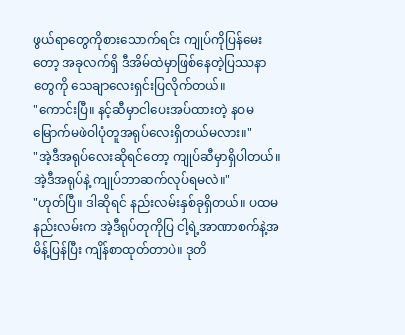ဖွယ်ရာတွေကိုစားသောက်ရင်း ကျုပ်ကိုပြန်မေးတော့ အခုလက်ရှိ ဒီအိမ်ထဲမှာဖြစ်နေတဲ့ပြဿနာတွေကို သေချာလေးရှင်းပြလိုက်တယ်။
"ကောင်းပြီ။ နင့်ဆီမှာငါပေးအပ်ထားတဲ့ နဝမမြောက်မဖဲဝါပုံတူအရုပ်လေးရှိတယ်မလား။"
"အဲ့ဒီအရုပ်လေးဆိုရင်တော့ ကျုပ်ဆီမှာရှိပါတယ်။ အဲ့ဒီအရုပ်နဲ့ ကျုပ်ဘာဆက်လုပ်ရမလဲ။"
"ဟုတ်ပြီ။ ဒါဆိုရင် နည်းလမ်းနှစ်ခုရှိတယ်။ ပထမနည်းလမ်းက အဲ့ဒီရုပ်တုကိုပြ ငါ့ရဲ့အာဏာစက်နဲ့အမိန့်ပြန်ပြီး ကျိန်စာထုတ်တာပဲ။ ဒုတိ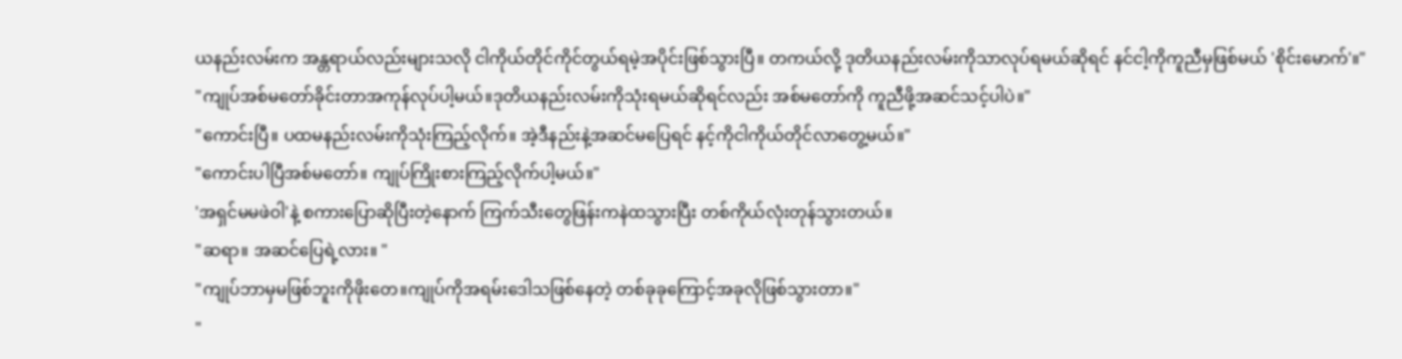ယနည်းလမ်းက အန္တရာယ်လည်းများသလို ငါကိုယ်တိုင်ကိုင်တွယ်ရမဲ့အပိုင်းဖြစ်သွားပြီ။ တကယ်လို့ ဒုတိယနည်းလမ်းကိုသာလုပ်ရမယ်ဆိုရင် နင်ငါ့ကိုကူညီမှဖြစ်မယ် 'စိုင်းမောက်'။"
"ကျုပ်အစ်မတော်ခိုင်းတာအကုန်လုပ်ပါ့မယ်။ဒုတိယနည်းလမ်းကိုသုံးရမယ်ဆိုရင်လည်း အစ်မတော်ကို ကူညီဖို့အဆင်သင့်ပါပဲ။"
"ကောင်းပြီ။ ပထမနည်းလမ်းကိုသုံးကြည့်လိုက်။ အဲ့ဒီနည်းနဲ့အဆင်မပြေရင် နင့်ကိုငါကိုယ်တိုင်လာတွေ့မယ်။"
"ကောင်းပါပြီအစ်မတော်။ ကျုပ်ကြိုးစားကြည့်လိုက်ပါ့မယ်။"
'အရှင်မမဖဲဝါ'နဲ့ စကားပြောဆိုပြီးတဲ့နောက် ကြက်သီးတွေဖြန်းကနဲထသွားပြီး တစ်ကိုယ်လုံးတုန်သွားတယ်။
"ဆရာ။ အဆင်ပြေရဲ့လား။ "
"ကျုပ်ဘာမှမဖြစ်ဘူးကိုဖိုးတေ။ကျုပ်ကိုအရမ်းဒေါသဖြစ်နေတဲ့ တစ်ခုခုကြောင့်အခုလိုဖြစ်သွားတာ။"
"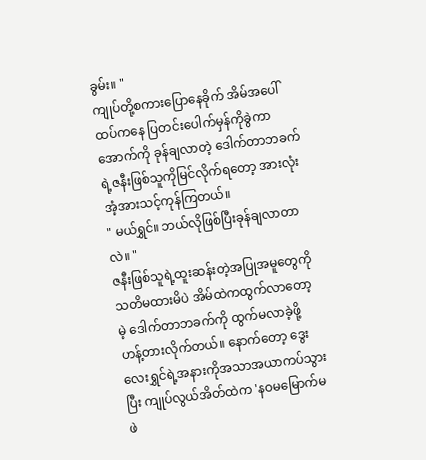ခွမ်း။ "
ကျုပ်တို့စကားပြောနေခိုက် အိမ်အပေါ်ထပ်ကနေ ပြတင်းပေါက်မှန်ကိုခွဲကာအောက်ကို ခုန်ချလာတဲ့ ဒေါက်တာဘခက်ရဲ့ဇနီးဖြစ်သူကိုမြင်လိုက်ရတော့ အားလုံးအံ့အားသင့်ကုန်ကြတယ်။
" မယ်ရွှင်။ ဘယ်လိုဖြစ်ပြီးခုန်ချလာတာလဲ။ "
ဇနီးဖြစ်သူရဲ့ထူးဆန်းတဲ့အပြုအမူတွေကိုသတိမထားမိပဲ အိမ်ထဲကထွက်လာတော့မဲ့ ဒေါက်တာဘခက်ကို ထွက်မလာခဲ့ဖို့ ဟန့်တားလိုက်တယ်။ နောက်တော့ ဒွေးလေးရွှင်ရဲ့အနားကိုအသာအယာကပ်သွားပြီး ကျုပ်လွယ်အိတ်ထဲက 'နဝမမြောက်မဖဲ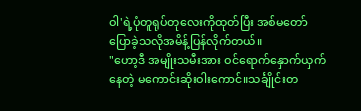ဝါ'ရဲ့ပုံတူရုပ်တုလေးကိုထုတ်ပြီး အစ်မတော်ပြောခဲ့သလိုအမိန့်ပြန်လိုက်တယ်။
"ဟော့ဒီ အမျိုးသမီးအား ဝင်ရောက်နှောက်ယှက်နေတဲ့ မကောင်းဆိုးဝါးကောင်။သင်္ချိုင်းတ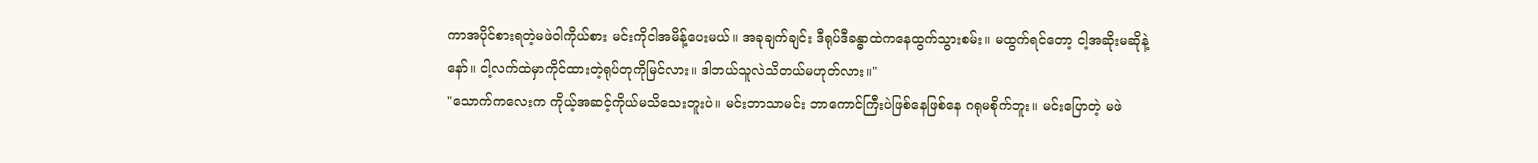ကာအပိုင်စားရတဲ့မဖဲဝါကိုယ်စား မင်းကိုငါအမိန့်ပေးမယ်။ အခုချက်ချင်း ဒီရုပ်ဒီခန္ဓာထဲကနေထွက်သွားစမ်း။ မထွက်ရင်တော့ ငါ့အဆိုးမဆိုနဲ့နော်။ ငါ့လက်ထဲမှာကိုင်ထားတဲ့ရုပ်တုကိုမြင်လား။ ဒါဘယ်သူလဲသိတယ်မဟုတ်လား။"
"သောက်ကလေးက ကိုယ့်အဆင့်ကိုယ်မသိသေးဘူးပဲ။ မင်းဘာသာမင်း ဘာကောင်ကြီးပဲဖြစ်နေဖြစ်နေ ဂရုမစိုက်ဘူး။ မင်းပြောတဲ့ မဖဲ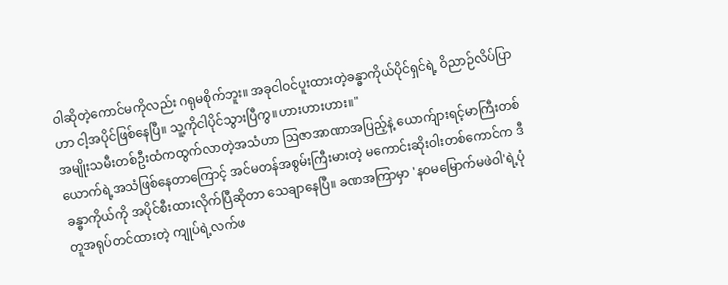ဝါဆိုတဲ့ကောင်မကိုလည်း ဂရုမစိုက်ဘူး။ အခုငါဝင်ပူးထားတဲ့ခန္ဓာကိုယ်ပိုင်ရှင်ရဲ့ ဝိညာဉ်လိပ်ပြာဟာ ငါ့အပိုင်ဖြစ်နေပြီ။ သူ့ကိုငါပိုင်သွားပြီကွ။ဟားဟားဟား။"
အမျိုးသမီးတစ်ဦးထံကထွက်လာတဲ့အသံဟာ ဩဇာအာဏာအပြည့်နဲ့ ယောက်ျားရင့်မာကြီးတစ်ယောက်ရဲ့အသံဖြစ်နေတာကြောင့် အင်မတန်အစွမ်းကြီးမားတဲ့ မကောင်းဆိုးဝါးတစ်ကောင်က ဒီခန္ဓာကိုယ်ကို အပိုင်စီးထားလိုက်ပြီဆိုတာ သေချာနေပြီ။ ခဏအကြာမှာ 'နဝမမြောက်မဖဲဝါ'ရဲ့ပုံတူအရုပ်တင်ထားတဲ့ ကျုပ်ရဲ့လက်ဖ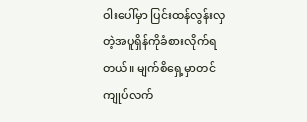ဝါးပေါ်မှာ ပြင်းထန်လွန်းလှတဲ့အပူရှိန်ကိုခံစားလိုက်ရတယ်။ မျက်စိရှေ့မှာတင် ကျုပ်လက်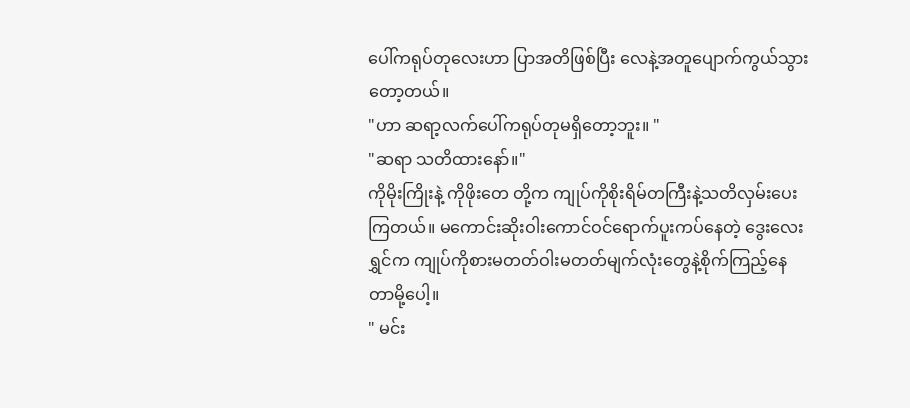ပေါ်ကရုပ်တုလေးဟာ ပြာအတိဖြစ်ပြီး လေနဲ့အတူပျောက်ကွယ်သွားတော့တယ်။
"ဟာ ဆရာ့လက်ပေါ်ကရုပ်တုမရှိတော့ဘူး။ "
"ဆရာ သတိထားနော်။"
ကိုမိုးကြိုးနဲ့ ကိုဖိုးတေ တို့က ကျုပ်ကိုစိုးရိမ်တကြီးနဲ့သတိလှမ်းပေးကြတယ်။ မကောင်းဆိုးဝါးကောင်ဝင်ရောက်ပူးကပ်နေတဲ့ ဒွေးလေးရွှင်က ကျုပ်ကိုစားမတတ်ဝါးမတတ်မျက်လုံးတွေနဲ့စိုက်ကြည့်နေတာမို့ပေါ့။
" မင်း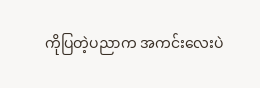ကိုပြတဲ့ပညာက အကင်းလေးပဲ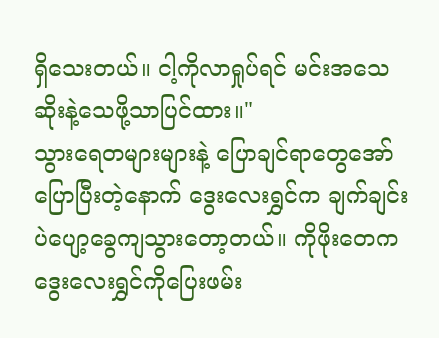ရှိသေးတယ်။ ငါ့ကိုလာရှုပ်ရင် မင်းအသေဆိုးနဲ့သေဖို့သာပြင်ထား။"
သွားရေတများများနဲ့ ပြောချင်ရာတွေအော်ပြောပြီးတဲ့နောက် ဒွေးလေးရွှင်က ချက်ချင်းပဲပျော့ခွေကျသွားတော့တယ်။ ကိုဖိုးတေက ဒွေးလေးရွှင်ကိုပြေးဖမ်း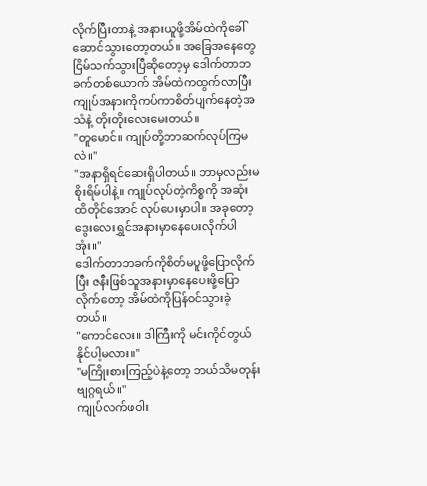လိုက်ပြီးတာနဲ့ အနားယူဖို့အိမ်ထဲကိုခေါ်ဆောင်သွားတော့တယ်။ အခြေအနေတွေငြိမ်သက်သွားပြီဆိုတော့မှ ဒေါက်တာဘခက်တစ်ယောက် အိမ်ထဲကထွက်လာပြီး ကျုပ်အနားကိုကပ်ကာစိတ်ပျက်နေတဲ့အသံနဲ့ တိုးတိုးလေးမေးတယ်။
"တူမောင်။ ကျုပ်တို့ဘာဆက်လုပ်ကြမလဲ။"
"အနာရှိရင်ဆေးရှိပါတယ်။ ဘာမှလည်းမစိုးရိမ်ပါနဲ့။ ကျုပ်လုပ်တဲ့ကိစ္စကို အဆုံးထိတိုင်အောင် လုပ်ပေးမှာပါ။ အခုတော့ ဒွေးလေးရွှင်အနားမှာနေပေးလိုက်ပါအုံး။"
ဒေါက်တာဘခက်ကိုစိတ်မပူဖို့ပြောလိုက်ပြီး ဇနီးဖြစ်သူအနားမှာနေပေးဖို့ပြောလိုက်တော့ အိမ်ထဲကိုပြန်ဝင်သွားခဲ့တယ်။
"ကောင်လေး။ ဒါကြီးကို မင်းကိုင်တွယ်နိုင်ပါ့မလား။"
"မကြိုးစားကြည့်ပဲနဲ့တော့ ဘယ်သိမတုန်းဗျဂ္ဂရယ်။"
ကျုပ်လက်ဖဝါး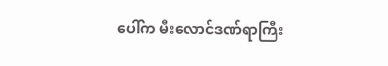ပေါ်က မီးလောင်ဒဏ်ရာကြီး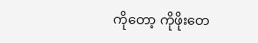ကိုတော့ ကိုဖိုးတေ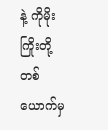နဲ့ ကိုမိုးကြိုးတို့တစ်ယောက်မှ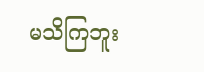မသိကြဘူး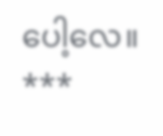ပေါ့လေ။
***